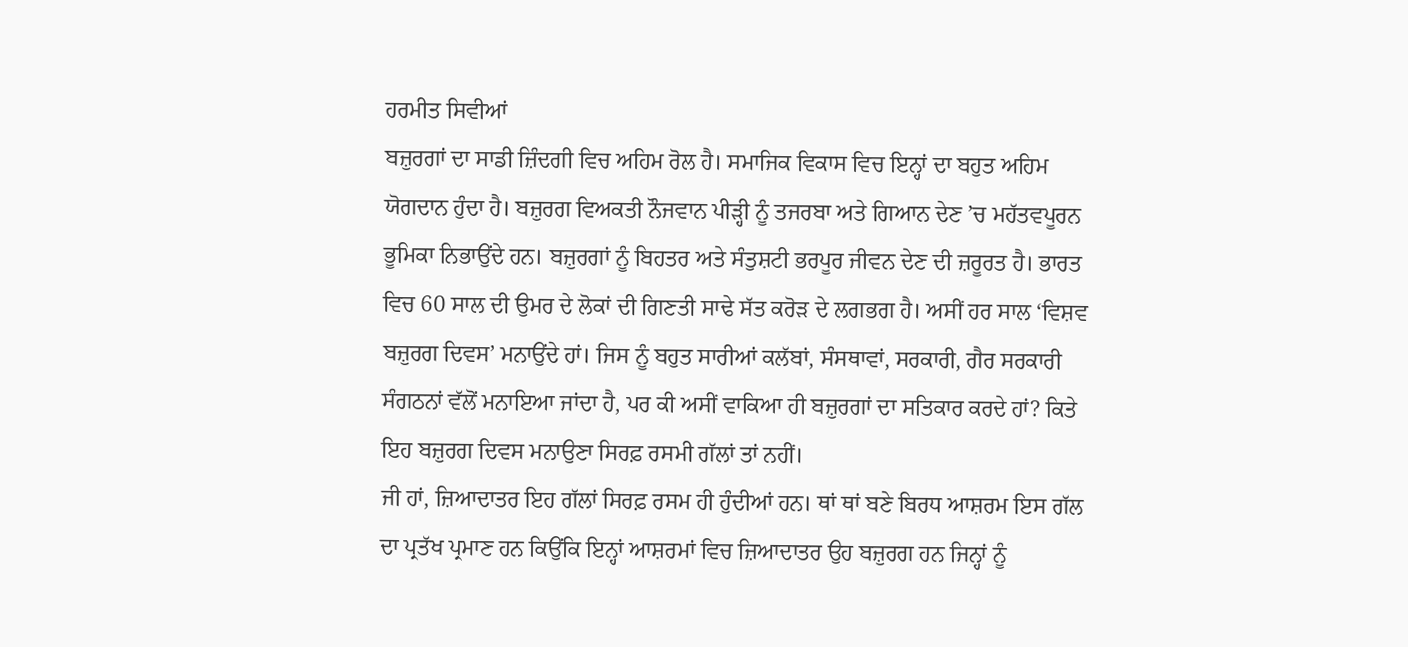ਹਰਮੀਤ ਸਿਵੀਆਂ
ਬਜ਼ੁਰਗਾਂ ਦਾ ਸਾਡੀ ਜ਼ਿੰਦਗੀ ਵਿਚ ਅਹਿਮ ਰੋਲ ਹੈ। ਸਮਾਜਿਕ ਵਿਕਾਸ ਵਿਚ ਇਨ੍ਹਾਂ ਦਾ ਬਹੁਤ ਅਹਿਮ ਯੋਗਦਾਨ ਹੁੰਦਾ ਹੈ। ਬਜ਼ੁਰਗ ਵਿਅਕਤੀ ਨੌਜਵਾਨ ਪੀੜ੍ਹੀ ਨੂੰ ਤਜਰਬਾ ਅਤੇ ਗਿਆਨ ਦੇਣ ’ਚ ਮਹੱਤਵਪੂਰਨ ਭੂਮਿਕਾ ਨਿਭਾਉਂਦੇ ਹਨ। ਬਜ਼ੁਰਗਾਂ ਨੂੰ ਬਿਹਤਰ ਅਤੇ ਸੰਤੁਸ਼ਟੀ ਭਰਪੂਰ ਜੀਵਨ ਦੇਣ ਦੀ ਜ਼ਰੂਰਤ ਹੈ। ਭਾਰਤ ਵਿਚ 60 ਸਾਲ ਦੀ ਉਮਰ ਦੇ ਲੋਕਾਂ ਦੀ ਗਿਣਤੀ ਸਾਢੇ ਸੱਤ ਕਰੋੜ ਦੇ ਲਗਭਗ ਹੈ। ਅਸੀਂ ਹਰ ਸਾਲ ‘ਵਿਸ਼ਵ ਬਜ਼ੁਰਗ ਦਿਵਸ’ ਮਨਾਉਂਦੇ ਹਾਂ। ਜਿਸ ਨੂੰ ਬਹੁਤ ਸਾਰੀਆਂ ਕਲੱਬਾਂ, ਸੰਸਥਾਵਾਂ, ਸਰਕਾਰੀ, ਗੈਰ ਸਰਕਾਰੀ ਸੰਗਠਨਾਂ ਵੱਲੋਂ ਮਨਾਇਆ ਜਾਂਦਾ ਹੈ, ਪਰ ਕੀ ਅਸੀਂ ਵਾਕਿਆ ਹੀ ਬਜ਼ੁਰਗਾਂ ਦਾ ਸਤਿਕਾਰ ਕਰਦੇ ਹਾਂ? ਕਿਤੇ ਇਹ ਬਜ਼ੁਰਗ ਦਿਵਸ ਮਨਾਉਣਾ ਸਿਰਫ਼ ਰਸਮੀ ਗੱਲਾਂ ਤਾਂ ਨਹੀਂ।
ਜੀ ਹਾਂ, ਜ਼ਿਆਦਾਤਰ ਇਹ ਗੱਲਾਂ ਸਿਰਫ਼ ਰਸਮ ਹੀ ਹੁੰਦੀਆਂ ਹਨ। ਥਾਂ ਥਾਂ ਬਣੇ ਬਿਰਧ ਆਸ਼ਰਮ ਇਸ ਗੱਲ ਦਾ ਪ੍ਰਤੱਖ ਪ੍ਰਮਾਣ ਹਨ ਕਿਉਂਕਿ ਇਨ੍ਹਾਂ ਆਸ਼ਰਮਾਂ ਵਿਚ ਜ਼ਿਆਦਾਤਰ ਉਹ ਬਜ਼ੁਰਗ ਹਨ ਜਿਨ੍ਹਾਂ ਨੂੰ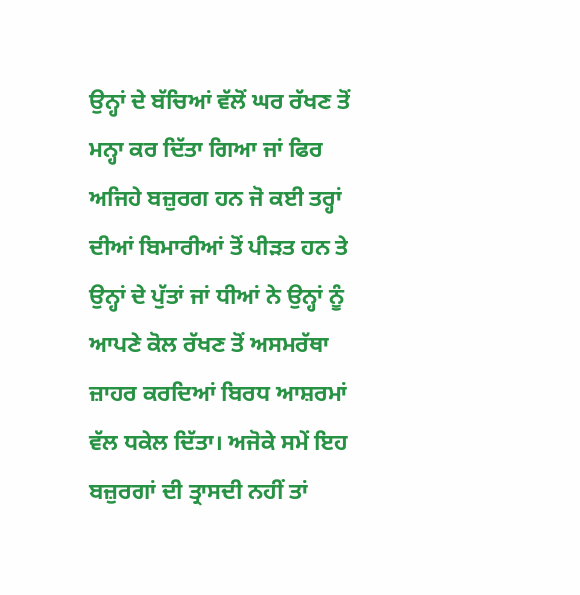ਉਨ੍ਹਾਂ ਦੇ ਬੱਚਿਆਂ ਵੱਲੋਂ ਘਰ ਰੱਖਣ ਤੋਂ ਮਨ੍ਹਾ ਕਰ ਦਿੱਤਾ ਗਿਆ ਜਾਂ ਫਿਰ ਅਜਿਹੇ ਬਜ਼ੁਰਗ ਹਨ ਜੋ ਕਈ ਤਰ੍ਹਾਂ ਦੀਆਂ ਬਿਮਾਰੀਆਂ ਤੋਂ ਪੀੜਤ ਹਨ ਤੇ ਉਨ੍ਹਾਂ ਦੇ ਪੁੱਤਾਂ ਜਾਂ ਧੀਆਂ ਨੇ ਉਨ੍ਹਾਂ ਨੂੰ ਆਪਣੇ ਕੋਲ ਰੱਖਣ ਤੋਂ ਅਸਮਰੱਥਾ ਜ਼ਾਹਰ ਕਰਦਿਆਂ ਬਿਰਧ ਆਸ਼ਰਮਾਂ ਵੱਲ ਧਕੇਲ ਦਿੱਤਾ। ਅਜੋਕੇ ਸਮੇਂ ਇਹ ਬਜ਼ੁਰਗਾਂ ਦੀ ਤ੍ਰਾਸਦੀ ਨਹੀਂ ਤਾਂ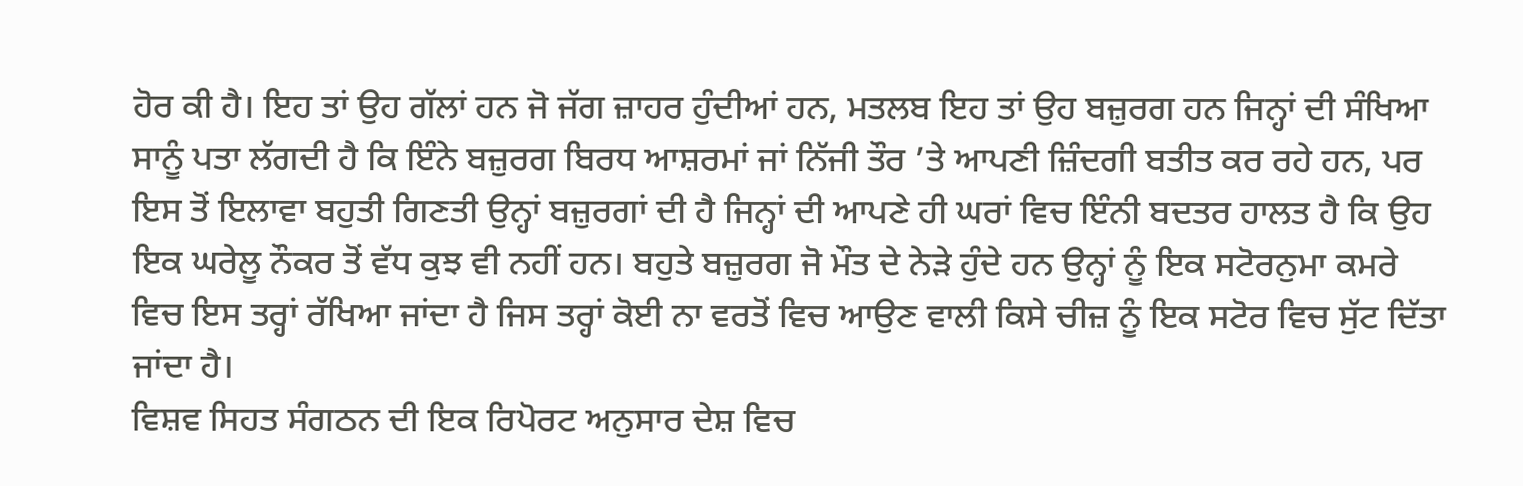ਹੋਰ ਕੀ ਹੈ। ਇਹ ਤਾਂ ਉਹ ਗੱਲਾਂ ਹਨ ਜੋ ਜੱਗ ਜ਼ਾਹਰ ਹੁੰਦੀਆਂ ਹਨ, ਮਤਲਬ ਇਹ ਤਾਂ ਉਹ ਬਜ਼ੁਰਗ ਹਨ ਜਿਨ੍ਹਾਂ ਦੀ ਸੰਖਿਆ ਸਾਨੂੰ ਪਤਾ ਲੱਗਦੀ ਹੈ ਕਿ ਇੰਨੇ ਬਜ਼ੁਰਗ ਬਿਰਧ ਆਸ਼ਰਮਾਂ ਜਾਂ ਨਿੱਜੀ ਤੌਰ ’ਤੇ ਆਪਣੀ ਜ਼ਿੰਦਗੀ ਬਤੀਤ ਕਰ ਰਹੇ ਹਨ, ਪਰ ਇਸ ਤੋਂ ਇਲਾਵਾ ਬਹੁਤੀ ਗਿਣਤੀ ਉਨ੍ਹਾਂ ਬਜ਼ੁਰਗਾਂ ਦੀ ਹੈ ਜਿਨ੍ਹਾਂ ਦੀ ਆਪਣੇ ਹੀ ਘਰਾਂ ਵਿਚ ਇੰਨੀ ਬਦਤਰ ਹਾਲਤ ਹੈ ਕਿ ਉਹ ਇਕ ਘਰੇਲੂ ਨੌਕਰ ਤੋਂ ਵੱਧ ਕੁਝ ਵੀ ਨਹੀਂ ਹਨ। ਬਹੁਤੇ ਬਜ਼ੁਰਗ ਜੋ ਮੌਤ ਦੇ ਨੇੜੇ ਹੁੰਦੇ ਹਨ ਉਨ੍ਹਾਂ ਨੂੰ ਇਕ ਸਟੋਰਨੁਮਾ ਕਮਰੇ ਵਿਚ ਇਸ ਤਰ੍ਹਾਂ ਰੱਖਿਆ ਜਾਂਦਾ ਹੈ ਜਿਸ ਤਰ੍ਹਾਂ ਕੋਈ ਨਾ ਵਰਤੋਂ ਵਿਚ ਆਉਣ ਵਾਲੀ ਕਿਸੇ ਚੀਜ਼ ਨੂੰ ਇਕ ਸਟੋਰ ਵਿਚ ਸੁੱਟ ਦਿੱਤਾ ਜਾਂਦਾ ਹੈ।
ਵਿਸ਼ਵ ਸਿਹਤ ਸੰਗਠਨ ਦੀ ਇਕ ਰਿਪੋਰਟ ਅਨੁਸਾਰ ਦੇਸ਼ ਵਿਚ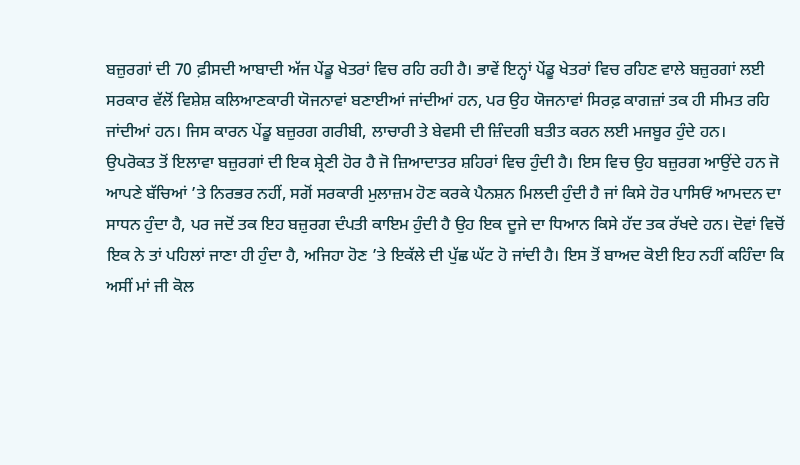ਬਜ਼ੁਰਗਾਂ ਦੀ 70 ਫ਼ੀਸਦੀ ਆਬਾਦੀ ਅੱਜ ਪੇਂਡੂ ਖੇਤਰਾਂ ਵਿਚ ਰਹਿ ਰਹੀ ਹੈ। ਭਾਵੇਂ ਇਨ੍ਹਾਂ ਪੇਂਡੂ ਖੇਤਰਾਂ ਵਿਚ ਰਹਿਣ ਵਾਲੇ ਬਜ਼ੁਰਗਾਂ ਲਈ ਸਰਕਾਰ ਵੱਲੋਂ ਵਿਸ਼ੇਸ਼ ਕਲਿਆਣਕਾਰੀ ਯੋਜਨਾਵਾਂ ਬਣਾਈਆਂ ਜਾਂਦੀਆਂ ਹਨ, ਪਰ ਉਹ ਯੋਜਨਾਵਾਂ ਸਿਰਫ਼ ਕਾਗਜ਼ਾਂ ਤਕ ਹੀ ਸੀਮਤ ਰਹਿ ਜਾਂਦੀਆਂ ਹਨ। ਜਿਸ ਕਾਰਨ ਪੇਂਡੂ ਬਜ਼ੁਰਗ ਗਰੀਬੀ, ਲਾਚਾਰੀ ਤੇ ਬੇਵਸੀ ਦੀ ਜ਼ਿੰਦਗੀ ਬਤੀਤ ਕਰਨ ਲਈ ਮਜਬੂਰ ਹੁੰਦੇ ਹਨ।
ਉਪਰੋਕਤ ਤੋਂ ਇਲਾਵਾ ਬਜ਼ੁਰਗਾਂ ਦੀ ਇਕ ਸ਼੍ਰੇਣੀ ਹੋਰ ਹੈ ਜੋ ਜ਼ਿਆਦਾਤਰ ਸ਼ਹਿਰਾਂ ਵਿਚ ਹੁੰਦੀ ਹੈ। ਇਸ ਵਿਚ ਉਹ ਬਜ਼ੁਰਗ ਆਉਂਦੇ ਹਨ ਜੋ ਆਪਣੇ ਬੱਚਿਆਂ ’ਤੇ ਨਿਰਭਰ ਨਹੀਂ, ਸਗੋਂ ਸਰਕਾਰੀ ਮੁਲਾਜ਼ਮ ਹੋਣ ਕਰਕੇ ਪੈਨਸ਼ਨ ਮਿਲਦੀ ਹੁੰਦੀ ਹੈ ਜਾਂ ਕਿਸੇ ਹੋਰ ਪਾਸਿਓਂ ਆਮਦਨ ਦਾ ਸਾਧਨ ਹੁੰਦਾ ਹੈ, ਪਰ ਜਦੋਂ ਤਕ ਇਹ ਬਜ਼ੁਰਗ ਦੰਪਤੀ ਕਾਇਮ ਹੁੰਦੀ ਹੈ ਉਹ ਇਕ ਦੂਜੇ ਦਾ ਧਿਆਨ ਕਿਸੇ ਹੱਦ ਤਕ ਰੱਖਦੇ ਹਨ। ਦੋਵਾਂ ਵਿਚੋਂ ਇਕ ਨੇ ਤਾਂ ਪਹਿਲਾਂ ਜਾਣਾ ਹੀ ਹੁੰਦਾ ਹੈ, ਅਜਿਹਾ ਹੋਣ ’ਤੇ ਇਕੱਲੇ ਦੀ ਪੁੱਛ ਘੱਟ ਹੋ ਜਾਂਦੀ ਹੈ। ਇਸ ਤੋਂ ਬਾਅਦ ਕੋਈ ਇਹ ਨਹੀਂ ਕਹਿੰਦਾ ਕਿ ਅਸੀਂ ਮਾਂ ਜੀ ਕੋਲ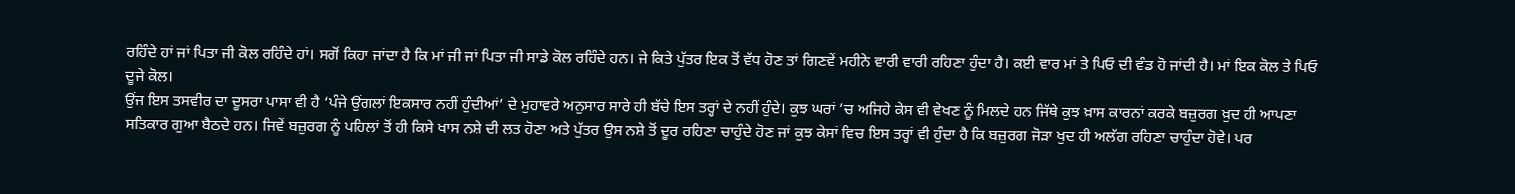ਰਹਿੰਦੇ ਹਾਂ ਜਾਂ ਪਿਤਾ ਜੀ ਕੋਲ ਰਹਿੰਦੇ ਹਾਂ। ਸਗੋਂ ਕਿਹਾ ਜਾਂਦਾ ਹੈ ਕਿ ਮਾਂ ਜੀ ਜਾਂ ਪਿਤਾ ਜੀ ਸਾਡੇ ਕੋਲ ਰਹਿੰਦੇ ਹਨ। ਜੇ ਕਿਤੇ ਪੁੱਤਰ ਇਕ ਤੋਂ ਵੱਧ ਹੋਣ ਤਾਂ ਗਿਣਵੇਂ ਮਹੀਨੇ ਵਾਰੀ ਵਾਰੀ ਰਹਿਣਾ ਹੁੰਦਾ ਹੈ। ਕਈ ਵਾਰ ਮਾਂ ਤੇ ਪਿਓ ਦੀ ਵੰਡ ਹੋ ਜਾਂਦੀ ਹੈ। ਮਾਂ ਇਕ ਕੋਲ ਤੇ ਪਿਓ ਦੂਜੇ ਕੋਲ।
ਉਂਜ ਇਸ ਤਸਵੀਰ ਦਾ ਦੂਸਰਾ ਪਾਸਾ ਵੀ ਹੈ ‘ਪੰਜੇ ਉਂਗਲਾਂ ਇਕਸਾਰ ਨਹੀਂ ਹੁੰਦੀਆਂ’ ਦੇ ਮੁਹਾਵਰੇ ਅਨੁਸਾਰ ਸਾਰੇ ਹੀ ਬੱਚੇ ਇਸ ਤਰ੍ਹਾਂ ਦੇ ਨਹੀਂ ਹੁੰਦੇ। ਕੁਝ ਘਰਾਂ ’ਚ ਅਜਿਹੇ ਕੇਸ ਵੀ ਵੇਖਣ ਨੂੰ ਮਿਲਦੇ ਹਨ ਜਿੱਥੇ ਕੁਝ ਖ਼ਾਸ ਕਾਰਨਾਂ ਕਰਕੇ ਬਜ਼ੁਰਗ ਖ਼ੁਦ ਹੀ ਆਪਣਾ ਸਤਿਕਾਰ ਗੁਆ ਬੈਠਦੇ ਹਨ। ਜਿਵੇਂ ਬਜ਼ੁਰਗ ਨੂੰ ਪਹਿਲਾਂ ਤੋਂ ਹੀ ਕਿਸੇ ਖਾਸ ਨਸ਼ੇ ਦੀ ਲਤ ਹੋਣਾ ਅਤੇ ਪੁੱਤਰ ਉਸ ਨਸ਼ੇ ਤੋਂ ਦੂਰ ਰਹਿਣਾ ਚਾਹੁੰਦੇ ਹੋਣ ਜਾਂ ਕੁਝ ਕੇਸਾਂ ਵਿਚ ਇਸ ਤਰ੍ਹਾਂ ਵੀ ਹੁੰਦਾ ਹੈ ਕਿ ਬਜ਼ੁਰਗ ਜੋੜਾ ਖੁਦ ਹੀ ਅਲੱਗ ਰਹਿਣਾ ਚਾਹੁੰਦਾ ਹੋਵੇ। ਪਰ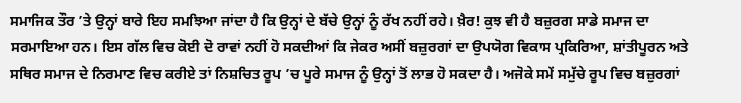ਸਮਾਜਿਕ ਤੌਰ ’ਤੇ ਉਨ੍ਹਾਂ ਬਾਰੇ ਇਹ ਸਮਝਿਆ ਜਾਂਦਾ ਹੈ ਕਿ ਉਨ੍ਹਾਂ ਦੇ ਬੱਚੇ ਉਨ੍ਹਾਂ ਨੂੰ ਰੱਖ ਨਹੀਂ ਰਹੇ। ਖ਼ੈਰ! ਕੁਝ ਵੀ ਹੈ ਬਜ਼ੁਰਗ ਸਾਡੇ ਸਮਾਜ ਦਾ ਸਰਮਾਇਆ ਹਨ। ਇਸ ਗੱਲ ਵਿਚ ਕੋਈ ਦੋ ਰਾਵਾਂ ਨਹੀਂ ਹੋ ਸਕਦੀਆਂ ਕਿ ਜੇਕਰ ਅਸੀਂ ਬਜ਼ੁਰਗਾਂ ਦਾ ਉਪਯੋਗ ਵਿਕਾਸ ਪ੍ਰਕਿਰਿਆ, ਸ਼ਾਂਤੀਪੂਰਨ ਅਤੇ ਸਥਿਰ ਸਮਾਜ ਦੇ ਨਿਰਮਾਣ ਵਿਚ ਕਰੀਏ ਤਾਂ ਨਿਸ਼ਚਿਤ ਰੂਪ ’ਚ ਪੂਰੇ ਸਮਾਜ ਨੂੰ ਉਨ੍ਹਾਂ ਤੋਂ ਲਾਭ ਹੋ ਸਕਦਾ ਹੈ। ਅਜੋਕੇ ਸਮੇਂ ਸਮੁੱਚੇ ਰੂਪ ਵਿਚ ਬਜ਼ੁਰਗਾਂ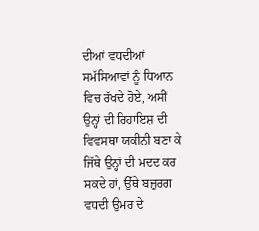ਦੀਆਂ ਵਧਦੀਆਂ ਸਮੱਸਿਆਵਾਂ ਨੂੰ ਧਿਆਨ ਵਿਚ ਰੱਖਦੇ ਹੋਏ, ਅਸੀਂ ਉਨ੍ਹਾਂ ਦੀ ਰਿਹਾਇਸ਼ ਦੀ ਵਿਵਸਥਾ ਯਕੀਨੀ ਬਣਾ ਕੇ ਜਿੱਥੇ ਉਨ੍ਹਾਂ ਦੀ ਮਦਦ ਕਰ ਸਕਦੇ ਹਾਂ, ਉੱਥੇ ਬਜ਼ੁਰਗ ਵਧਦੀ ਉਮਰ ਦੇ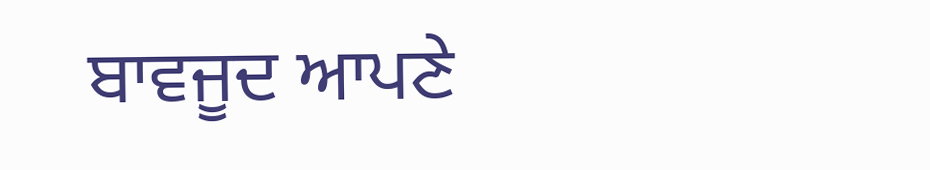ਬਾਵਜੂਦ ਆਪਣੇ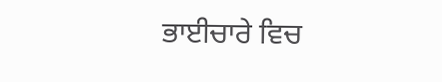ਭਾਈਚਾਰੇ ਵਿਚ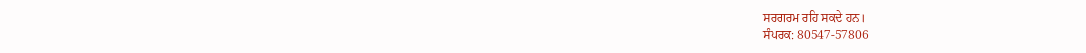ਸਰਗਰਮ ਰਹਿ ਸਕਦੇ ਹਨ।
ਸੰਪਰਕ: 80547-57806